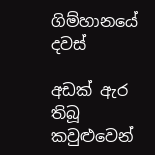ගිම්හානයේ දවස්

අඩක් ඇර තිබූ කවුළුවෙන්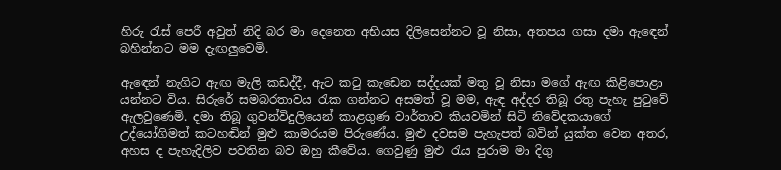හිරු රැස් පෙරී අවුත් නිදි බර මා දෙනෙත අභියස දිලිසෙන්නට වූ නිසා, අතපය ගසා දමා ඇඳෙන් බහින්නට මම දැඟලුවෙමි.

ඇඳෙන් නැගිට ඇඟ මැලි කඩද්දී, ඇට කටු කැඩෙන සද්දයක් මතු වූ නිසා මගේ ඇඟ කිළිපොළා යන්නට විය. සිරුරේ සමබරතාවය රැක ගන්නට අසමත් වූ මම, ඇඳ අද්දර තිබූ රතු පැහැ පුටුවේ ඇලවුණෙමි. දමා තිබූ ගුවන්විදුලියෙන් කාළගුණ වාර්තාව කියවමින් සිටි නිවේදකයාගේ උද්යෝගිමත් කටහඬින් මුළු කාමරයම පිරුණේය. මුළු දවසම පැහැපත් බවින් යුක්ත වෙන අතර, අහස ද පැහැදිලිව පවතින බව ඔහු කීවේය. ගෙවුණු මුළු රැය පුරාම මා දිගු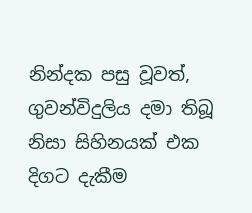නින්දක පසු වූවත්, ගුවන්විදුලිය දමා තිබූ නිසා සිහිනයක් එක දිගට දැකීම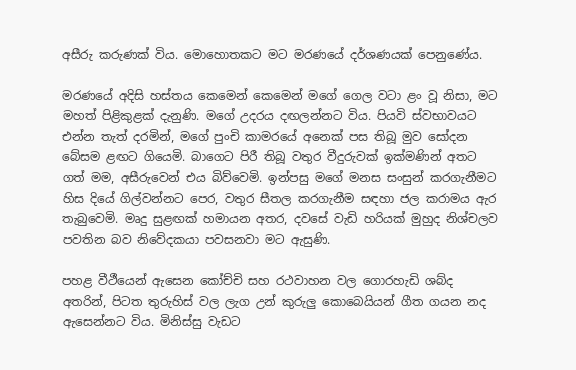අසීරු කරුණක් විය. මොහොතකට මට මරණයේ දර්ශණයක් පෙනුණේය.

මරණයේ අදිසි හස්තය කෙමෙන් කෙමෙන් මගේ ගෙල වටා ළං වූ නිසා, මට මහත් පිළිකුළක් දැනුණි. මගේ උදරය දඟලන්නට විය. පියවි ස්වභාවයට එන්න තැත් දරමින්, මගේ පුංචි කාමරයේ අනෙක් පස තිබූ මුව සෝදන බේසම ළඟට ගියෙමි. බාගෙට පිරී තිබූ වතුර වීදුරුවක් ඉක්මණින් අතට ගත් මම, අසීරුවෙන් එය බිව්වෙමි. ඉන්පසු මගේ මනස සංසුන් කරගැනීමට හිස දියේ ගිල්වන්නට පෙර, වතුර සීතල කරගැනීම සඳහා ජල කරාමය ඇර තැබුවෙමි. මෘදු සුළඟක් හමායන අතර, දවසේ වැඩි හරියක් මුහුද නිශ්චලව පවතින බව නිවේදකයා පවසනවා මට ඇසුණි.

පහළ වීථීයෙන් ඇසෙන කෝච්චි සහ රථවාහන වල ගොරහැඩි ශබ්ද අතරින්, පිටත තුරුහිස් වල ලැග උන් කුරුලු කොබෙයියන් ගීත ගයන නද ඇසෙන්නට විය. මිනිස්සු වැඩට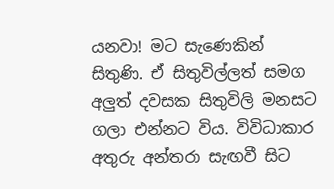යනවා! මට සැණෙකින් සිතුණි. ඒ සිතුවිල්ලත් සමග අලුත් දවසක සිතුවිලි මනසට ගලා එන්නට විය. විවිධාකාර අතුරු අන්තරා සැඟවී සිට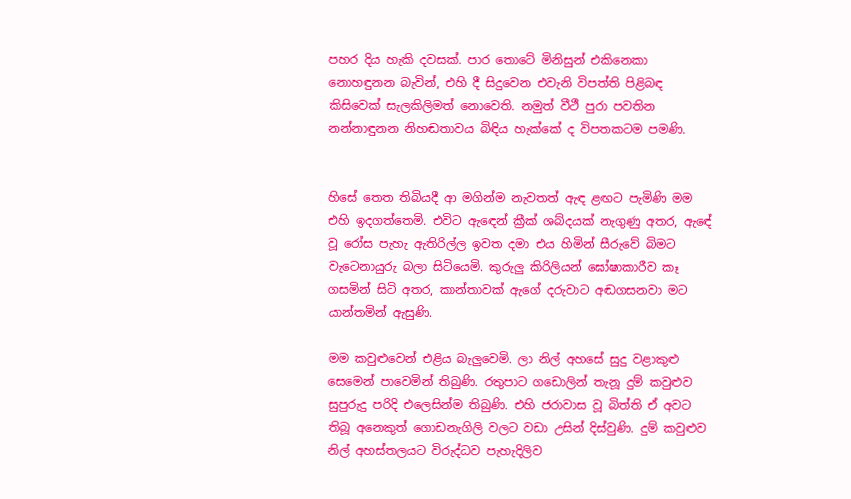පහර දිය හැකි දවසක්. පාර තොටේ මිනිසුන් එකිනෙකා නොහඳුනන බැවින්, එහි දී සිදුවෙන එවැනි විපත්ති පිළිබඳ කිසිවෙක් සැලකිලිමත් නොවෙති. නමුත් වීථී පුරා පවතින නන්නාඳුනන නිහඬතාවය බිඳිය හැක්කේ ද විපතකටම පමණි.


හිසේ තෙත තිබියදී ආ මගින්ම නැවතත් ඇඳ ළඟට පැමිණි මම එහි ඉදගත්තෙමි. එවිට ඇඳෙන් ක්‍රීක් ශබ්දයක් නැගුණු අතර, ඇඳේ වූ රෝස පැහැ ඇතිරිල්ල ඉවත දමා එය හිමින් සීරුවේ බිමට වැටෙනායුරු බලා සිටියෙමි. කුරුලු කිරිලියන් ඝෝෂාකාරීව කෑ ගසමින් සිටි අතර, කාන්තාවක් ඇගේ දරුවාට අඬගසනවා මට යාන්තමින් ඇසුණි.

මම කවුළුවෙන් එළිය බැලුවෙමි. ලා නිල් අහසේ සුදු වළාකුළු සෙමෙන් පාවෙමින් තිබුණි. රතුපාට ගඩොලින් තැනූ දුම් කවුළුව සුපුරුදු පරිදි එලෙසින්ම තිබුණි. එහි ජරාවාස වූ බිත්ති ඒ අවට තිබූ අනෙකුත් ගොඩනැගිලි වලට වඩා උසින් දිස්වුණි. දුම් කවුළුව නිල් අහස්තලයට විරුද්ධව පැහැදිලිව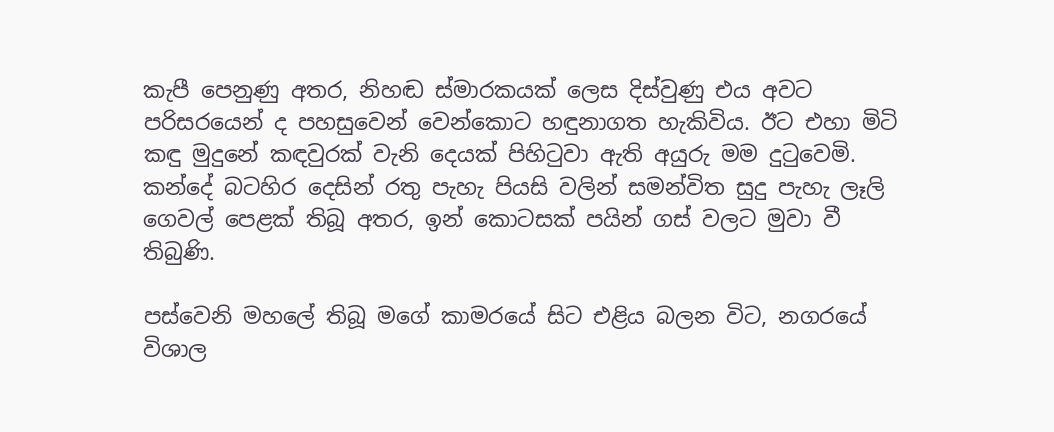කැපී පෙනුණු අතර, නිහඬ ස්මාරකයක් ලෙස දිස්වුණු එය අවට පරිසරයෙන් ද පහසුවෙන් වෙන්කොට හඳුනාගත හැකිවිය. ඊට එහා මිටි කඳු මුදුනේ කඳවුරක් වැනි දෙයක් පිහිටුවා ඇති අයුරු මම දුටුවෙමි. කන්දේ බටහිර දෙසින් රතු පැහැ පියසි වලින් සමන්විත සුදු පැහැ ලෑලි ගෙවල් පෙළක් තිබූ අතර, ඉන් කොටසක් පයින් ගස් වලට මුවා වී තිබුණි.

පස්වෙනි මහලේ තිබූ මගේ කාමරයේ සිට එළිය බලන විට, නගරයේ විශාල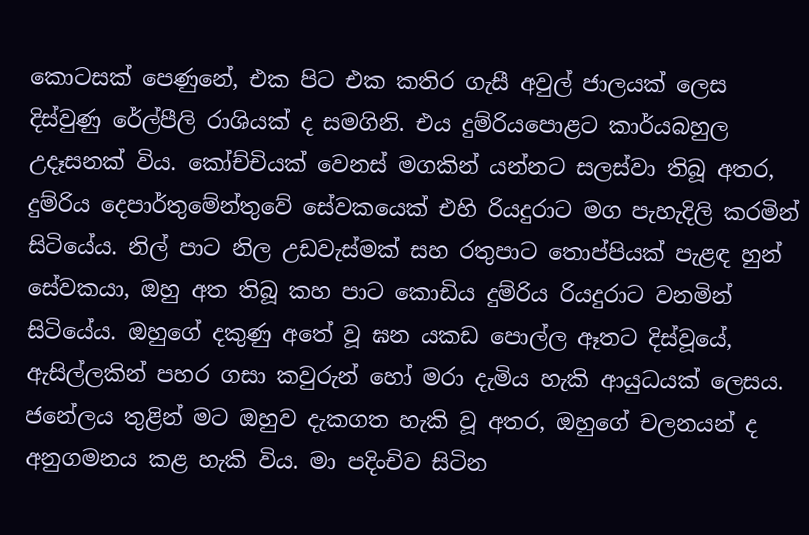කොටසක් පෙණුනේ, එක පිට එක කතිර ගැසී අවුල් ජාලයක් ලෙස දිස්වුණු රේල්පීලි රාශියක් ද සමගිනි. එය දුම්රියපොළට කාර්යබහුල උදෑසනක් විය. කෝච්චියක් වෙනස් මගකින් යන්නට සලස්වා තිබූ අතර, දුම්රිය දෙපාර්තුමේන්තුවේ සේවකයෙක් එහි රියදුරාට මග පැහැදිලි කරමින් සිටියේය. නිල් පාට නිල උඩවැස්මක් සහ රතුපාට තොප්පියක් පැළඳ හුන් සේවකයා, ඔහු අත තිබූ කහ පාට කොඩිය දුම්රිය රියදුරාට වනමින් සිටියේය. ඔහුගේ දකුණු අතේ වූ ඝන යකඩ පොල්ල ඈතට දිස්වූයේ, ඇසිල්ලකින් පහර ගසා කවුරුන් හෝ මරා දැමිය හැකි ආයුධයක් ලෙසය. ජනේලය තුළින් මට ඔහුව දැකගත හැකි වූ අතර, ඔහුගේ චලනයන් ද අනුගමනය කළ හැකි විය. මා පදිංචිව සිටින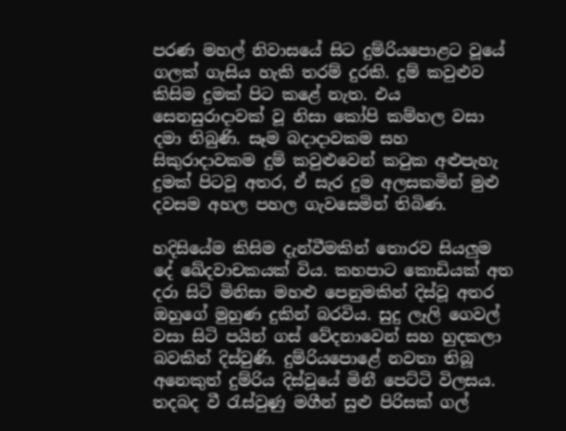පරණ මහල් නිවාසයේ සිට දුම්රියපොළට වූයේ ගලක් ගැසිය හැකි තරම් දුරකි. දුම් කවුළුව කිසිම දුමක් පිට කළේ නැත. එය සෙනසුරාදාවක් වූ නිසා කෝපි කම්හල වසා දමා තිබුණි. සෑම බදාදාවකම සහ සිකුරාදාවකම දුම් කවුළුවෙන් කටුක අළුපැහැ දුමක් පිටවූ අතර, ඒ සැර දුම අලසකමින් මුළු දවසම අහල පහල ගැවසෙමින් තිබිණ.

හදිසියේම කිසිම දැන්වීමකින් තොරව සියලුම දේ ඛේදවාචකයක් විය. කහපාට කොඩියක් අත දරා සිටි මිනිසා මහළු පෙනුමකින් දිස්වූ අතර ඔහුගේ මුහුණ දුකින් බරවිය. සුදු ලෑලි ගෙවල් වසා සිටි පයින් ගස් වේදනාවෙන් සහ හුදකලා බවකින් දිස්වුණි. දුම්රියපොළේ නවතා තිබූ අනෙකුත් දුම්රිය දිස්වූයේ මිනී පෙට්ටි විලසය. තදබද වී රැස්වුණු මගීන් සුළු පිරිසක් ගල්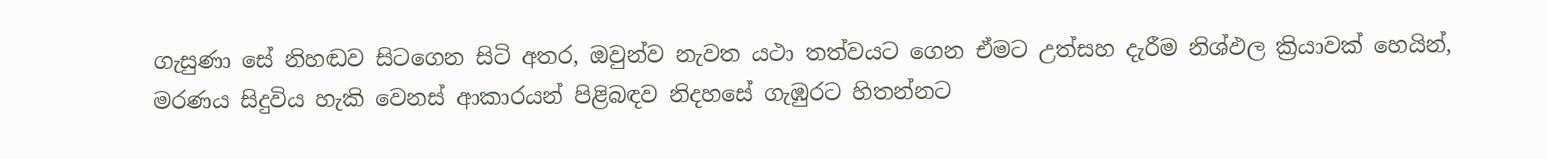ගැසුණා සේ නිහඬව සිටගෙන සිටි අතර, ඔවුන්ව නැවත යථා තත්වයට ගෙන ඒමට උත්සහ දැරීම නිශ්ඵල ක්‍රියාවක් හෙයින්, මරණය සිදුවිය හැකි වෙනස් ආකාරයන් පිළිබඳව නිදහසේ ගැඹුරට හිතන්නට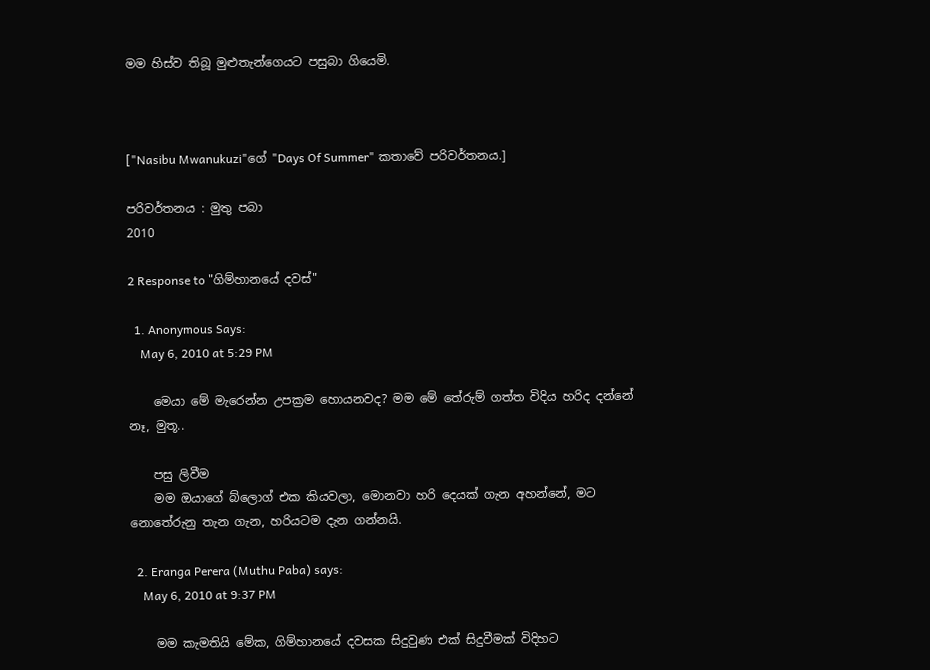මම හිස්ව තිබූ මුළුතැන්ගෙයට පසුබා ගියෙමි.



["Nasibu Mwanukuzi"ගේ "Days Of Summer" කතාවේ පරිවර්තනය.]

පරිවර්තනය : මුතු පබා
2010

2 Response to "ගිම්හානයේ දවස්"

  1. Anonymous Says:
    May 6, 2010 at 5:29 PM

    මෙයා මේ මැරෙන්න උපක්‍රම හොයනවද? මම මේ තේරුම් ගත්ත විදිය හරිද දන්නේ නෑ, මුතූ..

    පසු ලිවීම
    මම ඔයාගේ බ්ලොග් එක කියවලා, මොනවා හරි දෙයක් ගැන අහන්නේ, මට නොතේරුනු තැන ගැන, හරියටම දැන ගන්නයි.

  2. Eranga Perera (Muthu Paba) says:
    May 6, 2010 at 9:37 PM

    මම කැමතියි මේක, ගිම්හානයේ දවසක සිදුවුණ එක් සිදුවීමක් විදිහට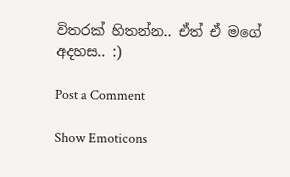විතරක් හිතන්න.. ඒත් ඒ මගේ අදහස.. :)

Post a Comment

Show Emoticons